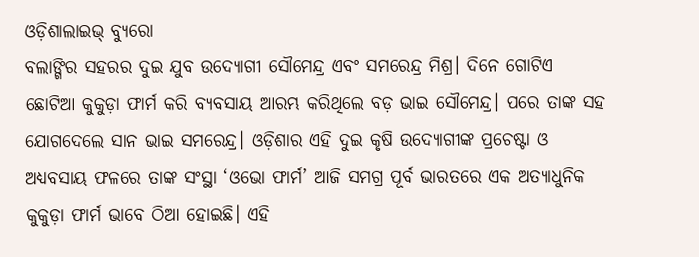ଓଡ଼ିଶାଲାଇଭ୍ ବ୍ୟୁରୋ
ବଲାଙ୍ଗିର ସହରର ଦୁଇ ଯୁବ ଉଦ୍ୟୋଗୀ ସୌମେନ୍ଦ୍ର ଏବଂ ସମରେନ୍ଦ୍ର ମିଶ୍ର। ଦିନେ ଗୋଟିଏ ଛୋଟିଆ କୁକୁଡ଼ା ଫାର୍ମ କରି ବ୍ୟବସାୟ ଆରମ୍ଭ କରିଥିଲେ ବଡ଼ ଭାଇ ସୌମେନ୍ଦ୍ର। ପରେ ତାଙ୍କ ସହ ଯୋଗଦେଲେ ସାନ ଭାଇ ସମରେନ୍ଦ୍ର। ଓଡ଼ିଶାର ଏହି ଦୁଇ କୃଷି ଉଦ୍ୟୋଗୀଙ୍କ ପ୍ରଚେଷ୍ଟା ଓ ଅଧ୍ୟବସାୟ ଫଳରେ ତାଙ୍କ ସଂସ୍ଥା ‘ଓଭୋ ଫାର୍ମ’ ଆଜି ସମଗ୍ର ପୂର୍ବ ଭାରତରେ ଏକ ଅତ୍ୟାଧୁନିକ କୁକୁଡ଼ା ଫାର୍ମ ଭାବେ ଠିଆ ହୋଇଛି। ଏହି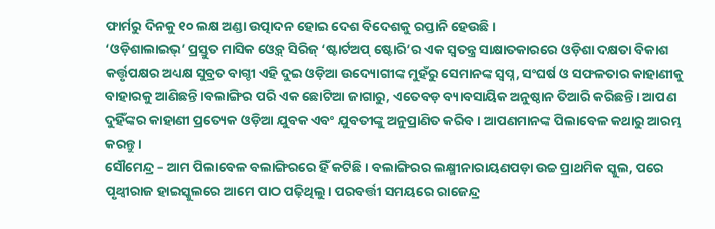ଫାର୍ମରୁ ଦିନକୁ ୧୦ ଲକ୍ଷ ଅଣ୍ଡା ଉତ୍ପାଦନ ହୋଇ ଦେଶ ବିଦେଶକୁ ରପ୍ତାନି ହେଉଛି।
‘ଓଡ଼ିଶାଲାଇଭ୍’ ପ୍ରସ୍ତୁତ ମାସିକ ଓ୍ଵେବ୍ ସିରିଜ୍ ‘ଷ୍ଟାର୍ଟଅପ୍ ଷ୍ଟୋରି’ର ଏକ ସ୍ଵତନ୍ତ୍ର ସାକ୍ଷାତକାରରେ ଓଡ଼ିଶା ଦକ୍ଷତା ବିକାଶ କର୍ତ୍ତୃପକ୍ଷର ଅଧ୍ୟକ୍ଷ ସୁବ୍ରତ ବାଗ୍ଚୀ ଏହି ଦୁଇ ଓଡ଼ିଆ ଉଦ୍ୟୋଗୀଙ୍କ ମୁହଁରୁ ସେମାନଙ୍କ ସ୍ଵପ୍ନ, ସଂଘର୍ଷ ଓ ସଫଳତାର କାହାଣୀକୁ ବାହାରକୁ ଆଣିଛନ୍ତି।ବଲାଙ୍ଗିର ପରି ଏକ ଛୋଟିଆ ଜାଗାରୁ, ଏତେବଡ଼ ବ୍ୟାବସାୟିକ ଅନୁଷ୍ଠାନ ତିଆରି କରିଛନ୍ତି। ଆପଣ ଦୁହିଁଙ୍କର କାହାଣୀ ପ୍ରତ୍ୟେକ ଓଡ଼ିଆ ଯୁବକ ଏବଂ ଯୁବତୀଙ୍କୁ ଅନୁପ୍ରାଣିତ କରିବ। ଆପଣମାନଙ୍କ ପିଲାବେଳ କଥାରୁ ଆରମ୍ଭ କରନ୍ତୁ।
ସୌମେନ୍ଦ୍ର – ଆମ ପିଲାବେଳ ବଲାଙ୍ଗିରରେ ହିଁ କଟିଛି। ବଲାଙ୍ଗିରର ଲକ୍ଷ୍ମୀନାରାୟଣପଡ଼ା ଉଚ୍ଚ ପ୍ରାଥମିକ ସ୍କୁଲ, ପରେ ପୃଥ୍ୱୀରାଜ ହାଇସ୍କୁଲରେ ଆମେ ପାଠ ପଢ଼ିଥିଲୁ। ପରବର୍ତ୍ତୀ ସମୟରେ ରାଜେନ୍ଦ୍ର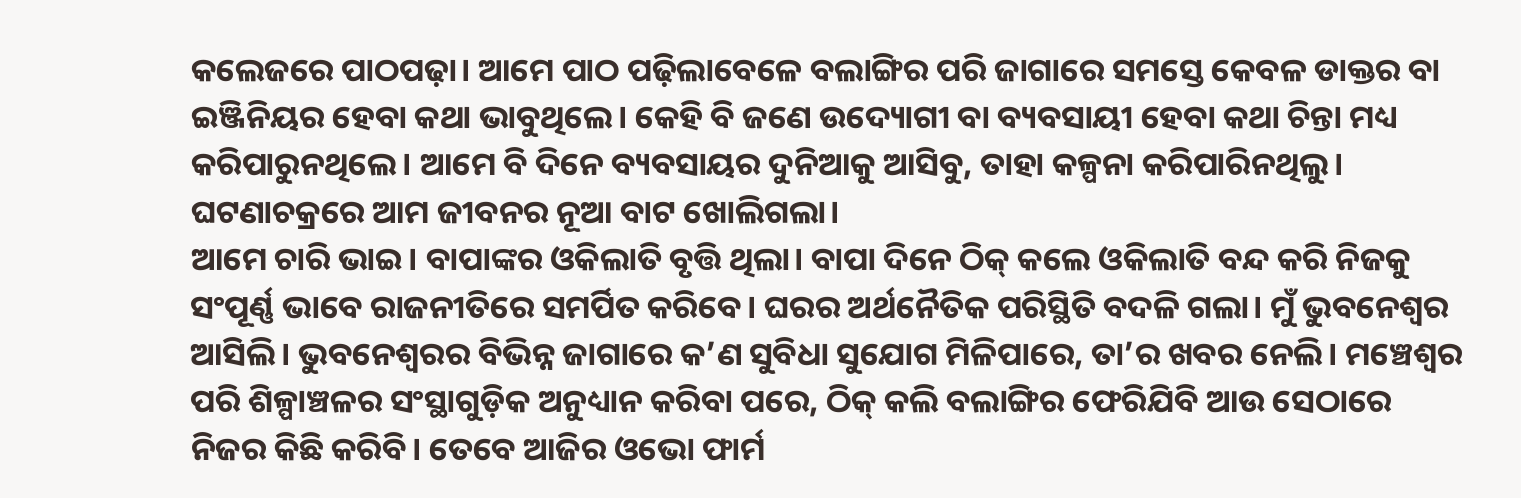କଲେଜରେ ପାଠପଢ଼ା। ଆମେ ପାଠ ପଢ଼ିଲାବେଳେ ବଲାଙ୍ଗିର ପରି ଜାଗାରେ ସମସ୍ତେ କେବଳ ଡାକ୍ତର ବା ଇଞ୍ଜିନିୟର ହେବା କଥା ଭାବୁଥିଲେ। କେହି ବି ଜଣେ ଉଦ୍ୟୋଗୀ ବା ବ୍ୟବସାୟୀ ହେବା କଥା ଚିନ୍ତା ମଧ୍ୟ କରିପାରୁନଥିଲେ। ଆମେ ବି ଦିନେ ବ୍ୟବସାୟର ଦୁନିଆକୁ ଆସିବୁ, ତାହା କଳ୍ପନା କରିପାରିନଥିଲୁ। ଘଟଣାଚକ୍ରରେ ଆମ ଜୀବନର ନୂଆ ବାଟ ଖୋଲିଗଲା।
ଆମେ ଚାରି ଭାଇ। ବାପାଙ୍କର ଓକିଲାତି ବୃତ୍ତି ଥିଲା। ବାପା ଦିନେ ଠିକ୍ କଲେ ଓକିଲାତି ବନ୍ଦ କରି ନିଜକୁ ସଂପୂର୍ଣ୍ଣ ଭାବେ ରାଜନୀତିରେ ସମର୍ପିତ କରିବେ। ଘରର ଅର୍ଥନୈତିକ ପରିସ୍ଥିତି ବଦଳି ଗଲା। ମୁଁ ଭୁବନେଶ୍ୱର ଆସିଲି। ଭୁବନେଶ୍ୱରର ବିଭିନ୍ନ ଜାଗାରେ କ’ଣ ସୁବିଧା ସୁଯୋଗ ମିଳିପାରେ, ତା’ର ଖବର ନେଲି। ମଞ୍ଚେଶ୍ୱର ପରି ଶିଳ୍ପାଞ୍ଚଳର ସଂସ୍ଥାଗୁଡ଼ିକ ଅନୁଧ୍ୟାନ କରିବା ପରେ, ଠିକ୍ କଲି ବଲାଙ୍ଗିର ଫେରିଯିବି ଆଉ ସେଠାରେ ନିଜର କିଛି କରିବି। ତେବେ ଆଜିର ଓଭୋ ଫାର୍ମ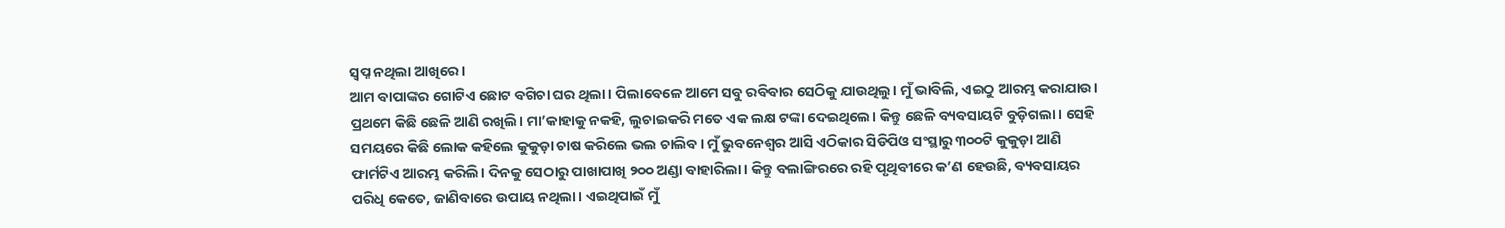ସ୍ୱପ୍ନ ନଥିଲା ଆଖିରେ।
ଆମ ବାପାଙ୍କର ଗୋଟିଏ ଛୋଟ ବଗିଚା ଘର ଥିଲା। ପିଲାବେଳେ ଆମେ ସବୁ ରବିବାର ସେଠିକୁ ଯାଉଥିଲୁ। ମୁଁ ଭାବିଲି, ଏଇଠୁ ଆରମ୍ଭ କରାଯାଉ। ପ୍ରଥମେ କିଛି ଛେଳି ଆଣି ରଖିଲି। ମା’କାହାକୁ ନକହି, ଲୁଚାଇକରି ମତେ ଏକ ଲକ୍ଷ ଟଙ୍କା ଦେଇଥିଲେ। କିନ୍ତୁ ଛେଳି ବ୍ୟବସାୟଟି ବୁଡ଼ିଗଲା। ସେହି ସମୟରେ କିଛି ଲୋକ କହିଲେ କୁକୁଡ଼ା ଚାଷ କରିଲେ ଭଲ ଚାଲିବ। ମୁଁ ଭୁବନେଶ୍ୱର ଆସି ଏଠିକାର ସିଡିପିଓ ସଂସ୍ଥାରୁ ୩୦୦ଟି କୁକୁଡ଼ା ଆଣି ଫାର୍ମଟିଏ ଆରମ୍ଭ କରିଲି। ଦିନକୁ ସେଠାରୁ ପାଖାପାଖି ୨୦୦ ଅଣ୍ଡା ବାହାରିଲା। କିନ୍ତୁ ବଲାଙ୍ଗିରରେ ରହି ପୃଥିବୀରେ କ’ଣ ହେଉଛି, ବ୍ୟବସାୟର ପରିଧି କେତେ, ଜାଣିବାରେ ଉପାୟ ନଥିଲା। ଏଇଥିପାଇଁ ମୁଁ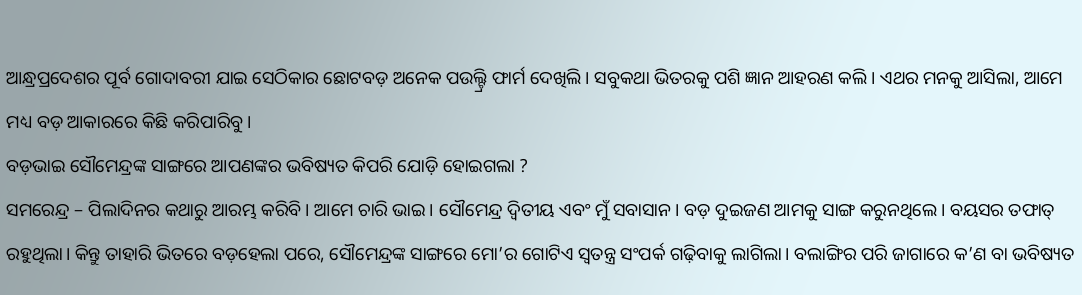ଆନ୍ଧ୍ରପ୍ରଦେଶର ପୂର୍ବ ଗୋଦାବରୀ ଯାଇ ସେଠିକାର ଛୋଟବଡ଼ ଅନେକ ପଉଲ୍ଟ୍ରି ଫାର୍ମ ଦେଖିଲି। ସବୁକଥା ଭିତରକୁ ପଶି ଜ୍ଞାନ ଆହରଣ କଲି। ଏଥର ମନକୁ ଆସିଲା, ଆମେ ମଧ୍ୟ ବଡ଼ ଆକାରରେ କିଛି କରିପାରିବୁ।
ବଡ଼ଭାଇ ସୌମେନ୍ଦ୍ରଙ୍କ ସାଙ୍ଗରେ ଆପଣଙ୍କର ଭବିଷ୍ୟତ କିପରି ଯୋଡ଼ି ହୋଇଗଲା ?
ସମରେନ୍ଦ୍ର – ପିଲାଦିନର କଥାରୁ ଆରମ୍ଭ କରିବି। ଆମେ ଚାରି ଭାଇ। ସୌମେନ୍ଦ୍ର ଦ୍ୱିତୀୟ ଏବଂ ମୁଁ ସବାସାନ। ବଡ଼ ଦୁଇଜଣ ଆମକୁ ସାଙ୍ଗ କରୁନଥିଲେ। ବୟସର ତଫାତ୍ ରହୁଥିଲା। କିନ୍ତୁ ତାହାରି ଭିତରେ ବଡ଼ହେଲା ପରେ, ସୌମେନ୍ଦ୍ରଙ୍କ ସାଙ୍ଗରେ ମୋ’ର ଗୋଟିଏ ସ୍ୱତନ୍ତ୍ର ସଂପର୍କ ଗଢ଼ିବାକୁ ଲାଗିଲା। ବଲାଙ୍ଗିର ପରି ଜାଗାରେ କ’ଣ ବା ଭବିଷ୍ୟତ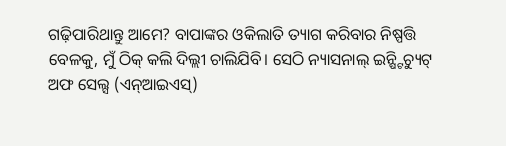ଗଢ଼ିପାରିଥାନ୍ତୁ ଆମେ? ବାପାଙ୍କର ଓକିଲାତି ତ୍ୟାଗ କରିବାର ନିଷ୍ପତ୍ତି ବେଳକୁ, ମୁଁ ଠିକ୍ କଲି ଦିଲ୍ଲୀ ଚାଲିଯିବି। ସେଠି ନ୍ୟାସନାଲ୍ ଇନ୍ଷ୍ଟିଚ୍ୟୁଟ୍ ଅଫ ସେଲ୍ସ (ଏନ୍ଆଇଏସ୍)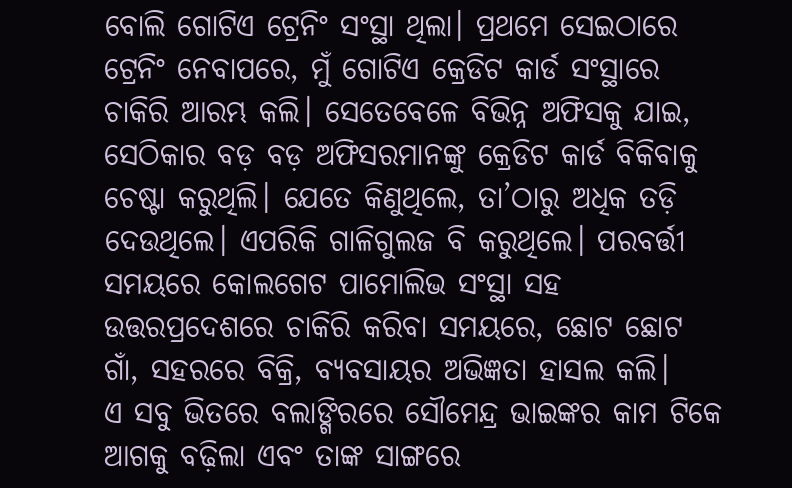ବୋଲି ଗୋଟିଏ ଟ୍ରେନିଂ ସଂସ୍ଥା ଥିଲା। ପ୍ରଥମେ ସେଇଠାରେ ଟ୍ରେନିଂ ନେବାପରେ, ମୁଁ ଗୋଟିଏ କ୍ରେଡିଟ କାର୍ଡ ସଂସ୍ଥାରେ ଚାକିରି ଆରମ୍ଭ କଲି। ସେତେବେଳେ ବିଭିନ୍ନ ଅଫିସକୁ ଯାଇ, ସେଠିକାର ବଡ଼ ବଡ଼ ଅଫିସରମାନଙ୍କୁ କ୍ରେଡିଟ କାର୍ଡ ବିକିବାକୁ ଚେଷ୍ଟା କରୁଥିଲି। ଯେତେ କିଣୁଥିଲେ, ତା’ଠାରୁ ଅଧିକ ତଡ଼ି ଦେଉଥିଲେ। ଏପରିକି ଗାଳିଗୁଲଜ ବି କରୁଥିଲେ। ପରବର୍ତ୍ତୀ ସମୟରେ କୋଲଗେଟ ପାମୋଲିଭ ସଂସ୍ଥା ସହ ଉତ୍ତରପ୍ରଦେଶରେ ଚାକିରି କରିବା ସମୟରେ, ଛୋଟ ଛୋଟ ଗାଁ, ସହରରେ ବିକ୍ରି, ବ୍ୟବସାୟର ଅଭିଜ୍ଞତା ହାସଲ କଲି।
ଏ ସବୁ ଭିତରେ ବଲାଙ୍ଗିରରେ ସୌମେନ୍ଦ୍ର ଭାଇଙ୍କର କାମ ଟିକେ ଆଗକୁ ବଢ଼ିଲା ଏବଂ ତାଙ୍କ ସାଙ୍ଗରେ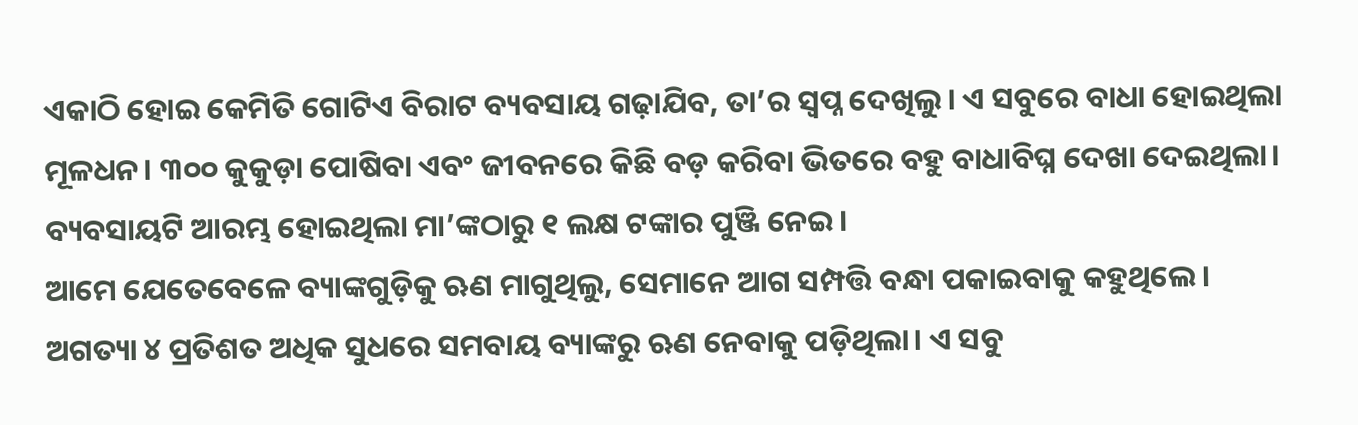ଏକାଠି ହୋଇ କେମିତି ଗୋଟିଏ ବିରାଟ ବ୍ୟବସାୟ ଗଢ଼ାଯିବ, ତା’ର ସ୍ୱପ୍ନ ଦେଖିଲୁ। ଏ ସବୁରେ ବାଧା ହୋଇଥିଲା ମୂଳଧନ। ୩୦୦ କୁକୁଡ଼ା ପୋଷିବା ଏବଂ ଜୀବନରେ କିଛି ବଡ଼ କରିବା ଭିତରେ ବହୁ ବାଧାବିଘ୍ନ ଦେଖା ଦେଇଥିଲା। ବ୍ୟବସାୟଟି ଆରମ୍ଭ ହୋଇଥିଲା ମା’ଙ୍କଠାରୁ ୧ ଲକ୍ଷ ଟଙ୍କାର ପୁଞ୍ଜି ନେଇ।
ଆମେ ଯେତେବେଳେ ବ୍ୟାଙ୍କଗୁଡ଼ିକୁ ଋଣ ମାଗୁଥିଲୁ, ସେମାନେ ଆଗ ସମ୍ପତ୍ତି ବନ୍ଧା ପକାଇବାକୁ କହୁଥିଲେ। ଅଗତ୍ୟା ୪ ପ୍ରତିଶତ ଅଧିକ ସୁଧରେ ସମବାୟ ବ୍ୟାଙ୍କରୁ ଋଣ ନେବାକୁ ପଡ଼ିଥିଲା। ଏ ସବୁ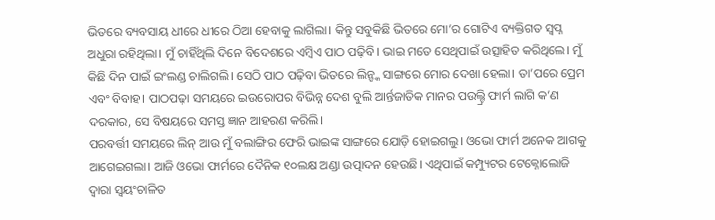ଭିତରେ ବ୍ୟବସାୟ ଧୀରେ ଧୀରେ ଠିଆ ହେବାକୁ ଲାଗିଲା। କିନ୍ତୁ ସବୁକିଛି ଭିତରେ ମୋ’ର ଗୋଟିଏ ବ୍ୟକ୍ତିଗତ ସ୍ୱପ୍ନ ଅଧୁରା ରହିଥିଲା। ମୁଁ ଚାହିଁଥିଲି ଦିନେ ବିଦେଶରେ ଏମ୍ବିଏ ପାଠ ପଢ଼ିବି। ଭାଇ ମତେ ସେଥିପାଇଁ ଉତ୍ସାହିତ କରିଥିଲେ। ମୁଁ କିଛି ଦିନ ପାଇଁ ଇଂଲଣ୍ଡ ଚାଲିଗଲି। ସେଠି ପାଠ ପଢ଼ିବା ଭିତରେ ଲିନ୍ଙ୍କ ସାଙ୍ଗରେ ମୋର ଦେଖା ହେଲା। ତା’ପରେ ପ୍ରେମ ଏବଂ ବିବାହ। ପାଠପଢ଼ା ସମୟରେ ଇଉରୋପର ବିଭିନ୍ନ ଦେଶ ବୁଲି ଆର୍ନ୍ତଜାତିକ ମାନର ପଉଲ୍ଟ୍ରି ଫାର୍ମ ଲାଗି କ’ଣ ଦରକାର, ସେ ବିଷୟରେ ସମସ୍ତ ଜ୍ଞାନ ଆହରଣ କରିଲି।
ପରବର୍ତ୍ତୀ ସମୟରେ ଲିନ୍ ଆଉ ମୁଁ ବଲାଙ୍ଗିର ଫେରି ଭାଇଙ୍କ ସାଙ୍ଗରେ ଯୋଡ଼ି ହୋଇଗଲୁ। ଓଭୋ ଫାର୍ମ ଅନେକ ଆଗକୁ ଆଗେଇଗଲା। ଆଜି ଓଭୋ ଫାର୍ମରେ ଦୈନିକ ୧୦ଲକ୍ଷ ଅଣ୍ଡା ଉତ୍ପାଦନ ହେଉଛି। ଏଥିପାଇଁ କମ୍ପ୍ୟୁଟର ଟେକ୍ନୋଲୋଜି ଦ୍ୱାରା ସ୍ଵୟଂଚାଳିତ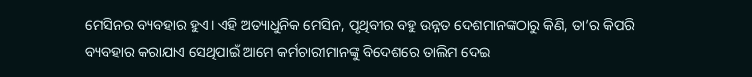ମେସିନର ବ୍ୟବହାର ହୁଏ। ଏହି ଅତ୍ୟାଧୁନିକ ମେସିନ, ପୃଥିବୀର ବହୁ ଉନ୍ନତ ଦେଶମାନଙ୍କଠାରୁ କିଣି, ତା’ର କିପରି ବ୍ୟବହାର କରାଯାଏ ସେଥିପାଇଁ ଆମେ କର୍ମଚାରୀମାନଙ୍କୁ ବିଦେଶରେ ତାଲିମ ଦେଇ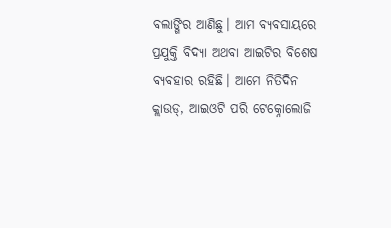ବଲାଙ୍ଗିର ଆଣିଛୁ। ଆମ ବ୍ୟବସାୟରେ ପ୍ରଯୁକ୍ତି ବିଦ୍ୟା ଅଥବା ଆଇଟିର ବିଶେଷ ବ୍ୟବହାର ରହିଛି। ଆମେ ନିତିଦିନ କ୍ଲାଉଡ୍, ଆଇଓଟି ପରି ଟେକ୍ନୋଲୋଜି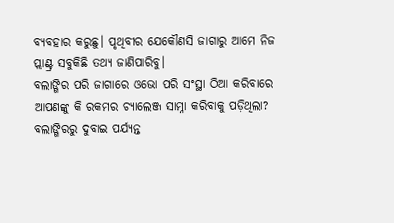ବ୍ୟବହାର କରୁଛୁ। ପୃଥିବୀର ଯେକୌଣସି ଜାଗାରୁ ଆମେ ନିଜ ପ୍ଲାଣ୍ଟ୍ର ସବୁକିଛି ତଥ୍ୟ ଜାଣିପାରିବୁ।
ବଲାଙ୍ଗିର ପରି ଜାଗାରେ ଓଭୋ ପରି ସଂସ୍ଥା ଠିଆ କରିବାରେ ଆପଣଙ୍କୁ କି ରକମର ଚ୍ୟାଲେଞ୍ଜ ସାମ୍ନା କରିବାକୁ ପଡ଼ିଥିଲା? ବଲାଙ୍ଗିରରୁ ଦୁବାଇ ପର୍ଯ୍ୟନ୍ତ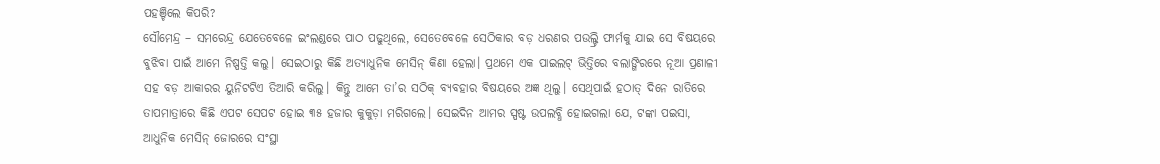ପହଞ୍ଚିଲେ କିପରି?
ସୌମେନ୍ଦ୍ର – ସମରେନ୍ଦ୍ର ଯେତେବେଳେ ଇଂଲଣ୍ଡରେ ପାଠ ପଢୁଥିଲେ, ସେତେବେଳେ ସେଠିକାର ବଡ଼ ଧରଣର ପଉଲ୍ଟ୍ରି ଫାର୍ମକୁ ଯାଇ ସେ ବିଷୟରେ ବୁଝିବା ପାଇଁ ଆମେ ନିଷ୍ପତ୍ତି କଲୁ। ସେଇଠାରୁ କିଛି ଅତ୍ୟାଧୁନିକ ମେସିନ୍ କିଣା ହେଲା। ପ୍ରଥମେ ଏକ ପାଇଲଟ୍ ଭିତ୍ତିରେ ବଲାଙ୍ଗିରରେ ନୂଆ ପ୍ରଣାଳୀ ସହ ବଡ଼ ଆକାରର ୟୁନିଟଟିଏ ତିଆରି କରିଲୁ। କିନ୍ତୁ ଆମେ ତା’ର ସଠିକ୍ ବ୍ୟବହାର ବିଷୟରେ ଅଜ୍ଞ ଥିଲୁ। ସେଥିପାଇଁ ହଠାତ୍ ଦିନେ ରାତିରେ ତାପମାତ୍ରାରେ କିଛି ଏପଟ ସେପଟ ହୋଇ ୩୫ ହଜାର କୁକୁଡ଼ା ମରିଗଲେ। ସେଇଦିନ ଆମର ସ୍ପଷ୍ଟ ଉପଲବ୍ଧି ହୋଇଗଲା ଯେ, ଟଙ୍କା ପଇସା, ଆଧୁନିକ ମେସିନ୍ ଜୋରରେ ସଂସ୍ଥା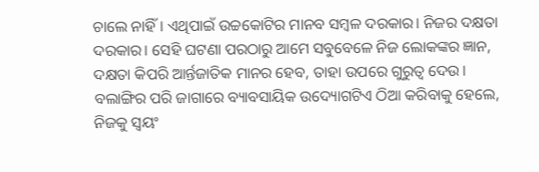ଚାଲେ ନାହିଁ। ଏଥିପାଇଁ ଉଚ୍ଚକୋଟିର ମାନବ ସମ୍ବଳ ଦରକାର। ନିଜର ଦକ୍ଷତା ଦରକାର। ସେହି ଘଟଣା ପରଠାରୁ ଆମେ ସବୁବେଳେ ନିଜ ଲୋକଙ୍କର ଜ୍ଞାନ, ଦକ୍ଷତା କିପରି ଆର୍ନ୍ତଜାତିକ ମାନର ହେବ, ତାହା ଉପରେ ଗୁରୁତ୍ୱ ଦେଉ। ବଲାଙ୍ଗିର ପରି ଜାଗାରେ ବ୍ୟାବସାୟିକ ଉଦ୍ୟୋଗଟିଏ ଠିଆ କରିବାକୁ ହେଲେ, ନିଜକୁ ସ୍ୱୟଂ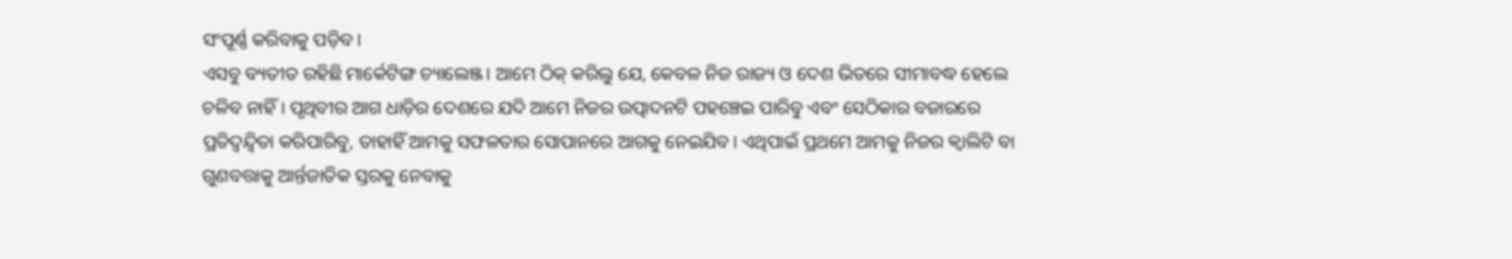ସଂପୂର୍ଣ୍ଣ କରିବାକୁ ପଡ଼ିବ।
ଏସବୁ ବ୍ୟତୀତ ରହିଛି ମାର୍କେଟିଙ୍ଗ ଚ୍ୟାଲେଞ୍ଜ। ଆମେ ଠିକ୍ କରିଲୁ ଯେ, କେବଳ ନିଜ ରାଜ୍ୟ ଓ ଦେଶ ଭିତରେ ସୀମାବଦ୍ଧ ହେଲେ ଚଳିବ ନାହିଁ। ପୃଥିବୀର ଆଗ ଧାଡ଼ିର ଦେଶରେ ଯଦି ଆମେ ନିଜର ଉତ୍ପାଦନଟି ପହଞ୍ଚେଇ ପାରିବୁ ଏବଂ ସେଠିକାର ବଜାରରେ ପ୍ରତିଦ୍ୱନ୍ଦ୍ଵିତା କରିପାରିବୁ, ତାହାହିଁ ଆମକୁ ସଫଳତାର ସୋପାନରେ ଆଗକୁ ନେଇଯିବ। ଏଥିପାଇଁ ପ୍ରଥମେ ଆମକୁ ନିଜର କ୍ୱାଲିଟି ବା ଗୁଣବତ୍ତାକୁ ଆର୍ନ୍ତଜାତିକ ସ୍ତରକୁ ନେବାକୁ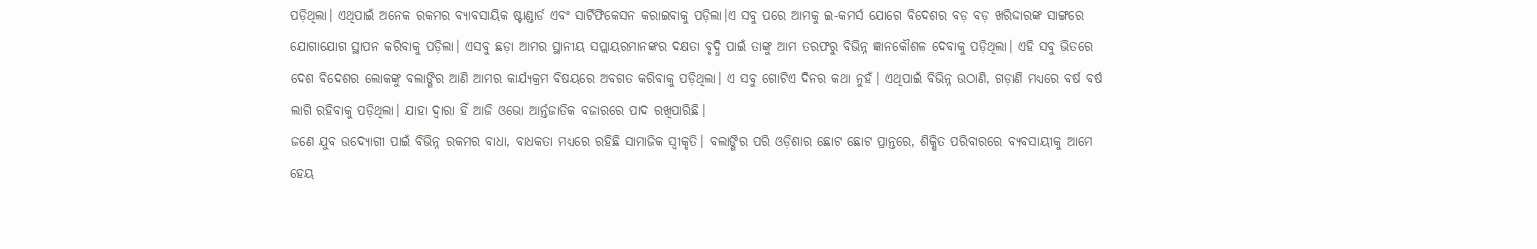ପଡ଼ିଥିଲା। ଏଥିପାଇଁ ଅନେକ ରକମର ବ୍ୟାବସାୟିକ ଷ୍ଟାଣ୍ଡାର୍ଡ ଏବଂ ସାର୍ଟିଫିକେସନ କରାଇବାକୁ ପଡ଼ିଲା।ଏ ସବୁ ପରେ ଆମକୁ ଇ-କମର୍ସ ଯୋଗେ ବିଦେଶର ବଡ଼ ବଡ଼ ଖରିଦ୍ଦାରଙ୍କ ସାଙ୍ଗରେ ଯୋଗାଯୋଗ ସ୍ଥାପନ କରିବାକୁ ପଡ଼ିଲା। ଏସବୁ ଛଡ଼ା ଆମର ସ୍ଥାନୀୟ ସପ୍ଲାୟରମାନଙ୍କର ଦକ୍ଷତା ବୃଦ୍ଧି ପାଇଁ ତାଙ୍କୁ ଆମ ତରଫରୁ ବିଭିନ୍ନ ଜ୍ଞାନକୌଶଳ ଦେବାକୁ ପଡ଼ିଥିଲା। ଏହି ସବୁ ଭିତରେ ଦେଶ ବିଦେଶର ଲୋକଙ୍କୁ ବଲାଙ୍ଗିର ଆଣି ଆମର କାର୍ଯ୍ୟକ୍ରମ ବିଷୟରେ ଅବଗତ କରିବାକୁ ପଡ଼ିଥିଲା। ଏ ସବୁ ଗୋଟିଏ ଦିନର କଥା ନୁହଁ। ଏଥିପାଇଁ ବିଭିନ୍ନ ଉଠାଣି, ଗଡ଼ାଣି ମଧ୍ୟରେ ବର୍ଷ ବର୍ଷ ଲାଗି ରହିବାକୁ ପଡ଼ିଥିଲା। ଯାହା ଦ୍ୱାରା ହିଁ ଆଜି ଓଭୋ ଆର୍ନ୍ତଜାତିକ ବଜାରରେ ପାଦ ରଖିପାରିଛି।
ଜଣେ ଯୁବ ଉଦ୍ୟୋଗୀ ପାଇଁ ବିଭିନ୍ନ ରକମର ବାଧା, ବାଧକତା ମଧ୍ୟରେ ରହିଛି ସାମାଜିକ ସ୍ୱୀକୃତି। ବଲାଙ୍ଗିର ପରି ଓଡ଼ିଶାର ଛୋଟ ଛୋଟ ପ୍ରାନ୍ତରେ, ଶିକ୍ଷିତ ପରିବାରରେ ବ୍ୟବସାୟୀକୁ ଆମେ ହେୟ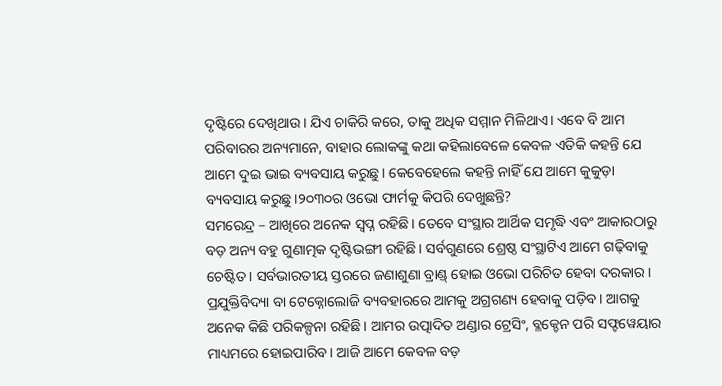ଦୃଷ୍ଟିରେ ଦେଖିଥାଉ। ଯିଏ ଚାକିରି କରେ, ତାକୁ ଅଧିକ ସମ୍ମାନ ମିଳିଥାଏ। ଏବେ ବି ଆମ ପରିବାରର ଅନ୍ୟମାନେ, ବାହାର ଲୋକଙ୍କୁ କଥା କହିଲାବେଳେ କେବଳ ଏତିକି କହନ୍ତି ଯେ ଆମେ ଦୁଇ ଭାଇ ବ୍ୟବସାୟ କରୁଛୁ। କେବେହେଲେ କହନ୍ତି ନାହିଁ ଯେ ଆମେ କୁକୁଡ଼ା ବ୍ୟବସାୟ କରୁଛୁ।୨୦୩୦ର ଓଭୋ ଫାର୍ମକୁ କିପରି ଦେଖୁଛନ୍ତି?
ସମରେନ୍ଦ୍ର – ଆଖିରେ ଅନେକ ସ୍ୱପ୍ନ ରହିଛି। ତେବେ ସଂସ୍ଥାର ଆର୍ଥିକ ସମୃଦ୍ଧି ଏବଂ ଆକାରଠାରୁ ବଡ଼ ଅନ୍ୟ ବହୁ ଗୁଣାତ୍ମକ ଦୃଷ୍ଟିଭଙ୍ଗୀ ରହିଛି। ସର୍ବଗୁଣରେ ଶ୍ରେଷ୍ଠ ସଂସ୍ଥାଟିଏ ଆମେ ଗଢ଼ିବାକୁ ଚେଷ୍ଟିତ। ସର୍ବଭାରତୀୟ ସ୍ତରରେ ଜଣାଶୁଣା ବ୍ରାଣ୍ଡ୍ ହୋଇ ଓଭୋ ପରିଚିତ ହେବା ଦରକାର। ପ୍ରଯୁକ୍ତିବିଦ୍ୟା ବା ଟେକ୍ନୋଲୋଜି ବ୍ୟବହାରରେ ଆମକୁ ଅଗ୍ରଗଣ୍ୟ ହେବାକୁ ପଡ଼ିବ। ଆଗକୁ ଅନେକ କିଛି ପରିକଳ୍ପନା ରହିଛି। ଆମର ଉତ୍ପାଦିତ ଅଣ୍ଡାର ଟ୍ରେସିଂ, ବ୍ଳକ୍ଚେନ ପରି ସଫ୍ଟୱେୟାର ମାଧ୍ୟମରେ ହୋଇପାରିବ। ଆଜି ଆମେ କେବଳ ବଡ଼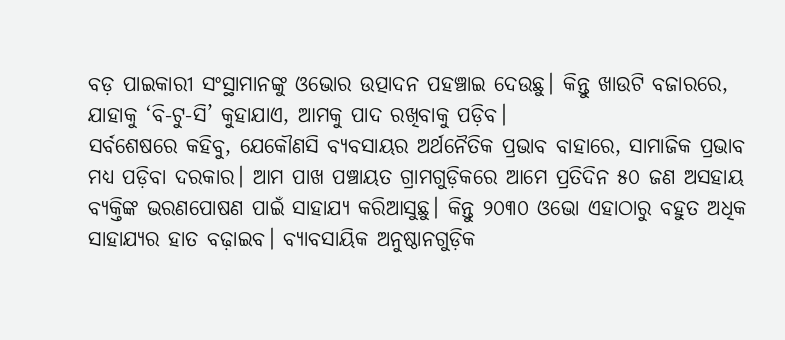ବଡ଼ ପାଇକାରୀ ସଂସ୍ଥାମାନଙ୍କୁ ଓଭୋର ଉତ୍ପାଦନ ପହଞ୍ଚାଇ ଦେଉଛୁ। କିନ୍ତୁ ଖାଉଟି ବଜାରରେ, ଯାହାକୁ ‘ବି-ଟୁ-ସି’ କୁହାଯାଏ, ଆମକୁ ପାଦ ରଖିବାକୁ ପଡ଼ିବ।
ସର୍ବଶେଷରେ କହିବୁ, ଯେକୌଣସି ବ୍ୟବସାୟର ଅର୍ଥନୈତିକ ପ୍ରଭାବ ବାହାରେ, ସାମାଜିକ ପ୍ରଭାବ ମଧ୍ୟ ପଡ଼ିବା ଦରକାର। ଆମ ପାଖ ପଞ୍ଚାୟତ ଗ୍ରାମଗୁଡ଼ିକରେ ଆମେ ପ୍ରତିଦିନ ୫୦ ଜଣ ଅସହାୟ ବ୍ୟକ୍ତିଙ୍କ ଭରଣପୋଷଣ ପାଇଁ ସାହାଯ୍ୟ କରିଆସୁଛୁ। କିନ୍ତୁ ୨୦୩୦ ଓଭୋ ଏହାଠାରୁ ବହୁତ ଅଧିକ ସାହାଯ୍ୟର ହାତ ବଢ଼ାଇବ। ବ୍ୟାବସାୟିକ ଅନୁଷ୍ଠାନଗୁଡ଼ିକ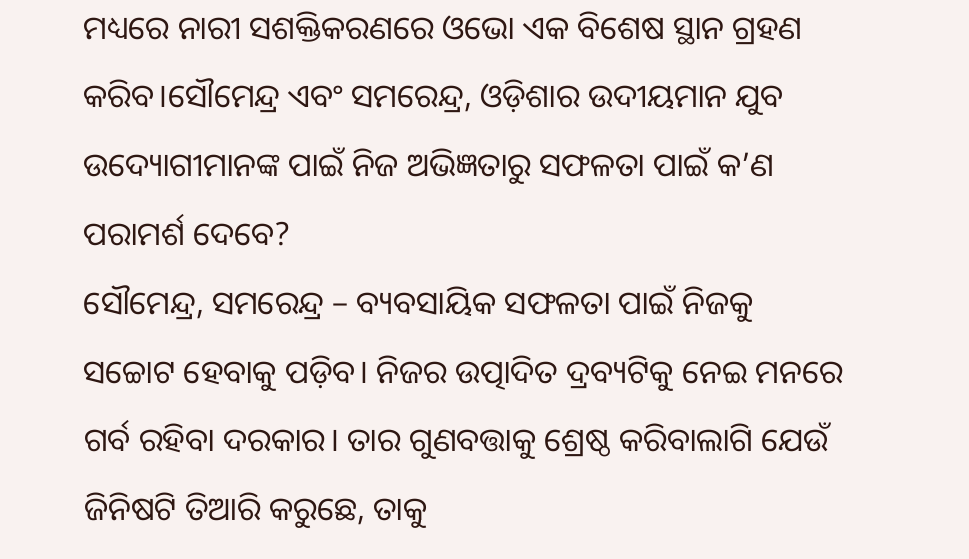ମଧ୍ୟରେ ନାରୀ ସଶକ୍ତିକରଣରେ ଓଭୋ ଏକ ବିଶେଷ ସ୍ଥାନ ଗ୍ରହଣ କରିବ।ସୌମେନ୍ଦ୍ର ଏବଂ ସମରେନ୍ଦ୍ର, ଓଡ଼ିଶାର ଉଦୀୟମାନ ଯୁବ ଉଦ୍ୟୋଗୀମାନଙ୍କ ପାଇଁ ନିଜ ଅଭିଜ୍ଞତାରୁ ସଫଳତା ପାଇଁ କ’ଣ ପରାମର୍ଶ ଦେବେ?
ସୌମେନ୍ଦ୍ର, ସମରେନ୍ଦ୍ର – ବ୍ୟବସାୟିକ ସଫଳତା ପାଇଁ ନିଜକୁ ସଚ୍ଚୋଟ ହେବାକୁ ପଡ଼ିବ। ନିଜର ଉତ୍ପାଦିତ ଦ୍ରବ୍ୟଟିକୁ ନେଇ ମନରେ ଗର୍ବ ରହିବା ଦରକାର। ତାର ଗୁଣବତ୍ତାକୁ ଶ୍ରେଷ୍ଠ କରିବାଲାଗି ଯେଉଁ ଜିନିଷଟି ତିଆରି କରୁଛେ, ତାକୁ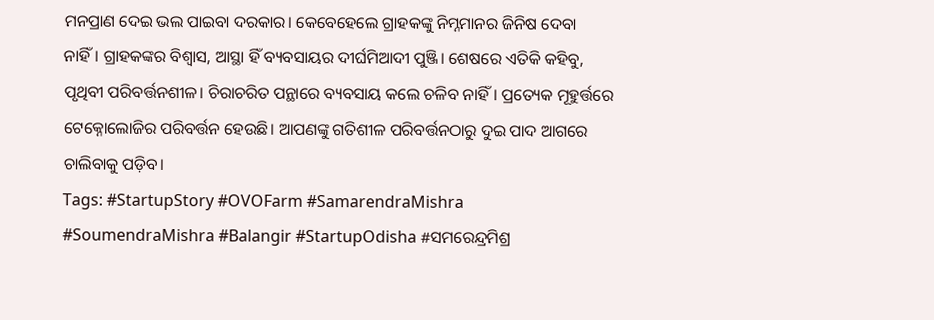ମନପ୍ରାଣ ଦେଇ ଭଲ ପାଇବା ଦରକାର। କେବେହେଲେ ଗ୍ରାହକଙ୍କୁ ନିମ୍ନମାନର ଜିନିଷ ଦେବା ନାହିଁ। ଗ୍ରାହକଙ୍କର ବିଶ୍ୱାସ, ଆସ୍ଥା ହିଁ ବ୍ୟବସାୟର ଦୀର୍ଘମିଆଦୀ ପୁଞ୍ଜି। ଶେଷରେ ଏତିକି କହିବୁ, ପୃଥିବୀ ପରିବର୍ତ୍ତନଶୀଳ। ଚିରାଚରିତ ପନ୍ଥାରେ ବ୍ୟବସାୟ କଲେ ଚଳିବ ନାହିଁ। ପ୍ରତ୍ୟେକ ମୂହୁର୍ତ୍ତରେ ଟେକ୍ନୋଲୋଜିର ପରିବର୍ତ୍ତନ ହେଉଛି। ଆପଣଙ୍କୁ ଗତିଶୀଳ ପରିବର୍ତ୍ତନଠାରୁ ଦୁଇ ପାଦ ଆଗରେ ଚାଲିବାକୁ ପଡ଼ିବ।
Tags: #StartupStory #OVOFarm #SamarendraMishra #SoumendraMishra #Balangir #StartupOdisha #ସମରେନ୍ଦ୍ରମିଶ୍ର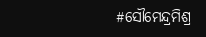#ସୌମେନ୍ଦ୍ରମିଶ୍ର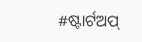#ଷ୍ଟାର୍ଟଅପ୍